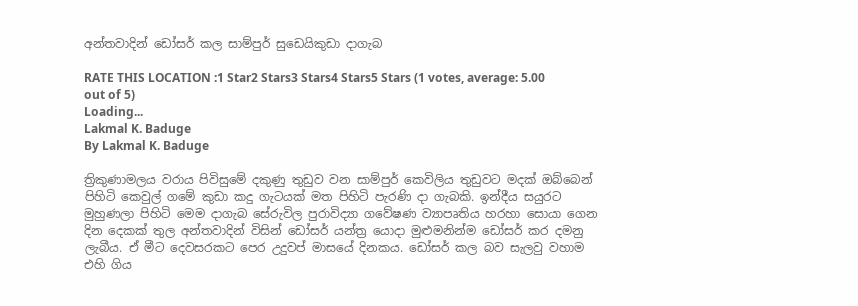අන්තවාදින් ඩෝසර් කල සාම්පුර් සුඩෙයිකුඩා දාගැබ

RATE THIS LOCATION :1 Star2 Stars3 Stars4 Stars5 Stars (1 votes, average: 5.00 out of 5)
Loading...
Lakmal K. Baduge
By Lakmal K. Baduge

ත්‍රිකුණාමලය වරාය පිවිසුමේ දකුණු තුඩුව වන සාම්පුර් කෙවිලිය තුඩුවට මදක් ඔබ්බෙන් පිහිටි කෙවුල් ගමේ කුඩා කදු ගැටයක් මත පිහිටි පැරණි දා ගැබකි. ඉන්දීය සයුරට මුහුණලා පිහිටි මෙම දාගැබ සේරුවිල පුරාවිද්‍යා ගවේෂණ ව්‍යාපෘතිය හරහා සොයා ගෙන දින දෙකක් තුල අන්‍තවාදින් විසින් ඩෝසර් යන්ත්‍ර යොදා මුළුමනින්ම ඩෝසර් කර දමනු ලැබීය. ඒ මීට දෙවසරකට පෙර උදුවප් මාසයේ දිනකය. ඩෝසර් කල බව සැලවු වහාම එහි ගිය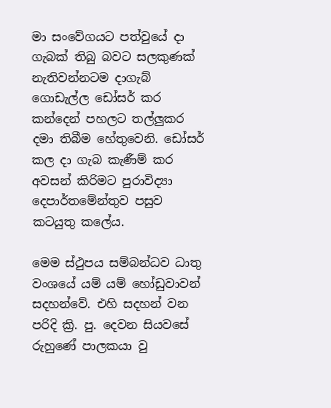මා සංවේගයට පත්වුයේ දා ගැබක් තිබු බවට සලකුණක් නැතිවන්නටම දාගැ‍බ් ගොඩැල්ල ඩෝසර් කර කන්දෙන් පහලට තල්ලුකර දමා තිබීම හේතුවෙනි. ඩෝසර් කල දා ගැබ කැණීම් කර අවසන් කිරිමට පුරාවිද්‍යා දෙපාර්තමේන්තුව පසුව කටයුතු කලේය.

මෙම ස්ථුපය සම්බන්ධව ධාතු වංශයේ යම් යම් හෝඩුවාවන් සදහන්වේ. එහි සදහන් වන පරිදි ක්‍රි. පු. දෙවන සියවසේ රුහුණේ පාලකයා වු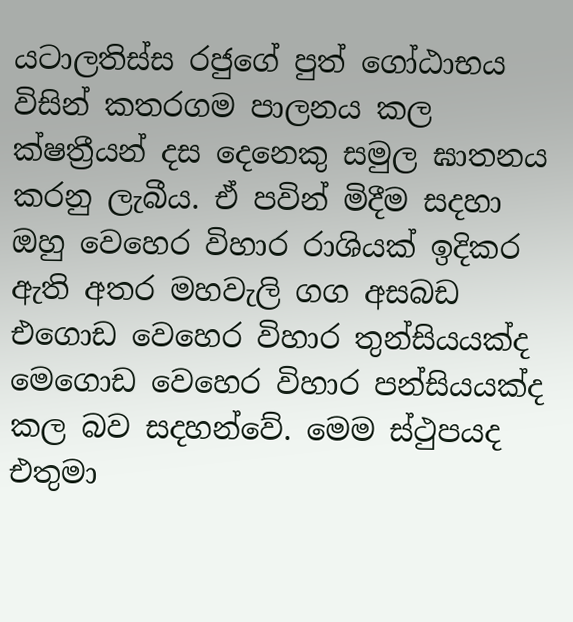යටාලතිස්ස රජුගේ පුත් ගෝඨාභය විසින් කතරගම පාලනය කල ක්ෂත්‍රීයන් දස දෙනෙකු සමුල ඝාතනය කරනු ලැබීය. ඒ පවින් මිදීම සදහා ඔහු වෙහෙර විහාර රාශියක් ඉදිකර ඇති අතර මහවැලි ගග අසබඩ එගොඩ වෙහෙර විහාර තුන්සියයක්ද මෙගොඩ වෙහෙර විහාර පන්සියයක්ද කල බව සදහන්වේ. මෙම ස්ථුපයද එතුමා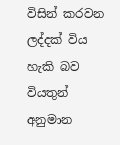විසින් කරවන ලද්දක් විය හැකි බව වියතුන් අනුමාන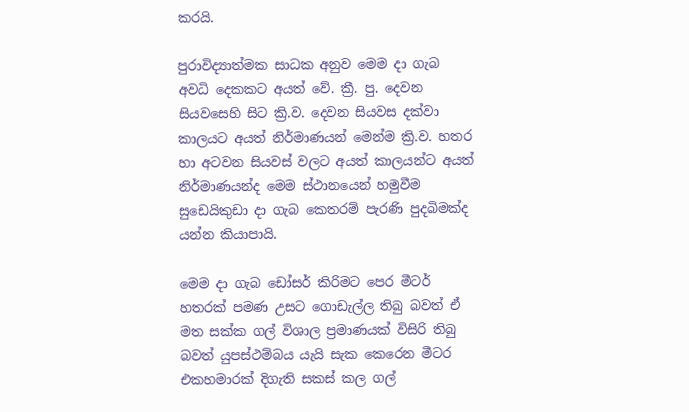කරයි.

පුරාවිද්‍යාත්මක සාධක අනුව මෙම දා ගැබ අවධි දෙකකට අයත් වේ. ක්‍රී. පු. දෙවන සියවසෙහි සිට ක්‍රි.ව. දෙවන සියවස දක්වා කාලයට අයත් නිර්මාණයන් මෙන්ම ක්‍රි.ව. හතර හා අටවන සියවස් වලට අයත් කාලයන්ට අයත් නිර්මාණයන්ද මෙම ස්ථානයෙන් හමුවීම සුඩෙයිකුඩා දා ගැබ කෙතරම් පැරණි පුදබිමක්ද යන්න කියාපායි.

මෙම දා ගැබ ඩෝසර් කිරිමට පෙර මීටර් හතරක් පමණ උසට ගොඩැල්ල තිබු බවත් ඒ මත සක්ක ගල් විශාල ප්‍රමාණයක් විසිරි තිබු බවත් යුපස්ථම්බය යැයි සැක කෙරෙන මීටර එකහමාරක් දිගැති සකස් කල ගල්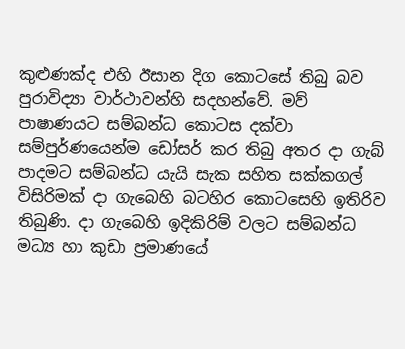කුළුණක්ද එහි ඊසාන දිග කොටසේ තිබු බව පුරාවිද්‍යා වාර්ථාවන්හි සදහන්වේ. මව් පාෂාණයට සම්බන්ධ කොටස දක්වා සම්පුර්ණයෙන්ම ඩෝසර් කර තිබු අතර දා ගැබ් පාදමට සම්බන්ධ යැයි සැක සහිත සක්කගල් විසිරිමක් දා ගැබෙහි බටහිර කොටසෙහි ඉතිරිව තිබුණි. දා ගැබෙහි ඉදිකිරිම් වලට සම්බන්ධ මධ්‍ය හා කුඩා ප්‍රමාණයේ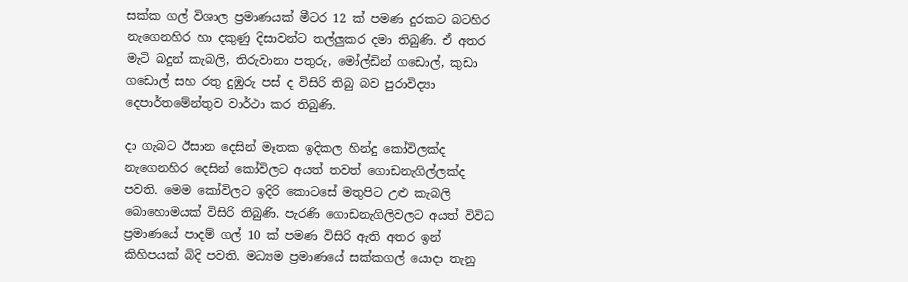සක්ක ගල් විශාල ප්‍රමාණයක් මීටර 12 ක් පමණ දුරකට බටහිර නැගෙනහිර හා දකුණු දිසාවන්ට තල්ලුකර දමා තිබුණි. ඒ අතර මැටි බදුන් කැබලි, තිරුවානා පතුරු, මෝල්ඩින් ගඩොල්, කුඩා ග‍ඩොල් සහ රතු දුඹුරු පස් ද විසිරි තිබු බව පුරාවිද්‍යා දෙපාර්තමේන්තුව වාර්ථා කර තිබුණි.

දා ගැබට ඊසාන දෙසින් මෑතක ඉදිකල හින්දු කෝවිලක්ද නැගෙනහිර දෙසින් කෝවිලට අයත් තවත් ගොඩනැගිල්ලක්ද පවති. මෙම කෝවිලට ඉදිරි කොටසේ මතුපිට උළු කැබලි බොහොමයක් විසිරි තිබුණි. පැරණි ගොඩනැගිලිවලට අයත් විවිධ ප්‍රමාණයේ පාදම් ගල් 10 ක් පමණ විසිරි ඇති අතර ඉන් කිහිපයක් බිදි පවති. මධ්‍යම ප්‍රමාණයේ සක්කගල් යොදා තැනු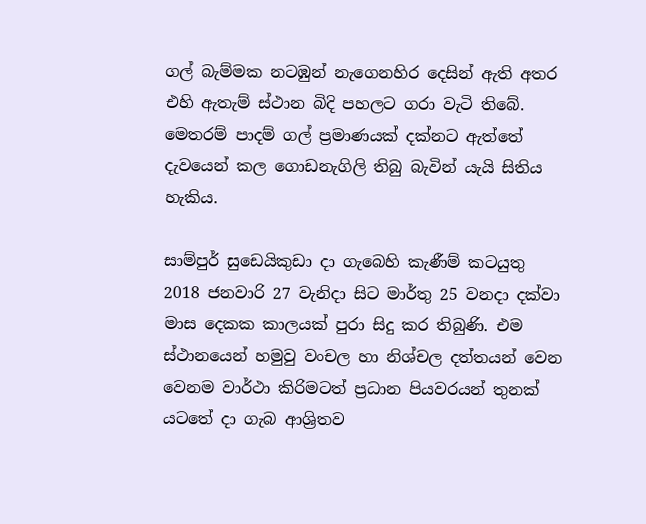ගල් බැම්මක නටඹුන් නැගෙනහිර දෙසින් ඇති අතර එහි ඇතැම් ස්ථාන බිදි පහලට ගරා වැටි තිබේ. මෙතරම් පාදම් ගල් ප්‍රමාණයක් දක්නට ඇත්තේ දැවයෙන් කල ගොඩනැගිලි තිබු බැවින් යැයි සිතිය හැකිය.

සාම්පුර් සුඩෙයිකුඩා දා ගැබෙහි කැණීම් කටයුතු 2018 ජනවාරි 27 වැනිදා සිට මාර්තු 25 වනදා දක්වා මාස දෙකක කාලයක් පුරා සිදු කර තිබුණි. එම ස්ථානයෙන් හමුවු වංචල හා නිශ්චල දත්තයන් වෙන වෙනම වාර්ථා කිරිමටත් ප්‍රධාන පියවරයන් තුනක් යටතේ දා ගැබ ආශ්‍රිතව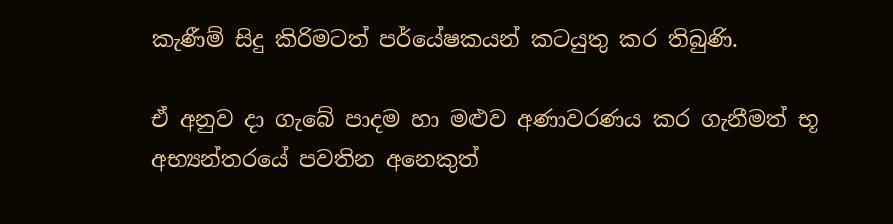කැණීම් සිදු කිරිමටත් පර්යේෂකයන් කටයුතු කර තිබුණි.

ඒ අනුව දා ගැබේ පාදම හා මළුව අණාවරණය කර ගැනීමත් භූ අභ්‍යන්තරයේ පවතින අනෙකුත්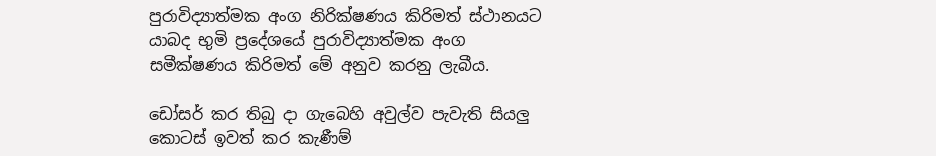පුරාවිද්‍යාත්මක අංග නිරික්ෂණය කිරිමත් ස්ථානයට යාබද භුමි ප්‍රදේශයේ පුරාවිද්‍යාත්මක අංග සමීක්ෂණය කිරිමත් මේ අනුව කරනු ලැබීය.

ඩෝසර් කර තිබු දා ගැබෙහි අවුල්ව පැවැති සියලු කොටස් ඉවත් කර කැණීම්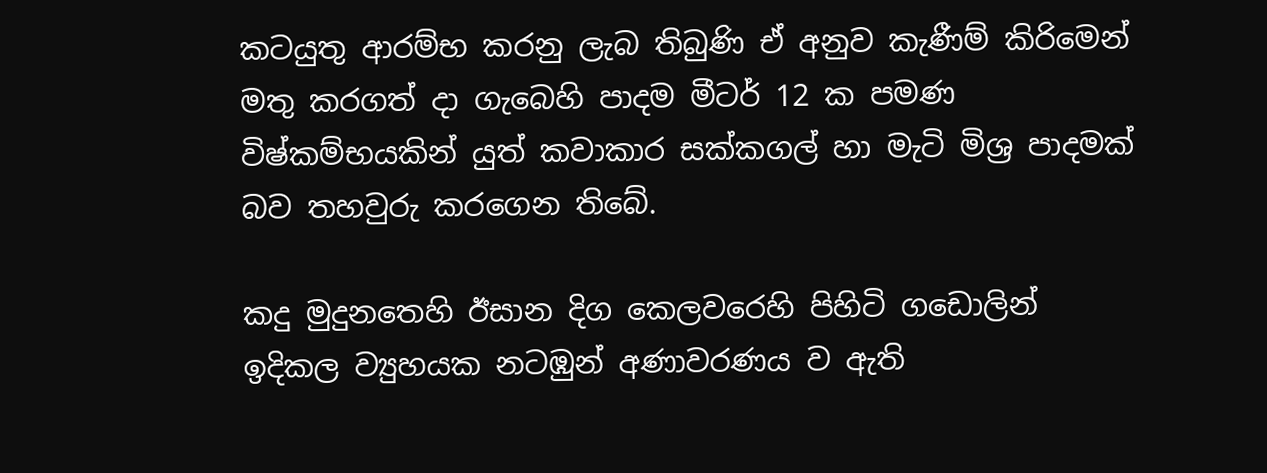කටයුතු ආරම්භ කරනු ලැබ තිබුණි ඒ අනුව කැණීම් කිරිමෙන් මතු කරගත් දා ගැබෙහි පාදම මීටර් 12 ක පමණ විෂ්කම්භයකින් යුත් කවාකාර සක්කගල් හා මැටි මිශ්‍ර පාදමක් බව තහවුරු කර‍ගෙන තිබේ.

කදු මුදුනතෙහි ඊසාන දිග කෙලවරෙහි පිහිටි ග‍ඩොලින් ඉදිකල ව්‍යුහයක නටඹුන් අණාවරණය ව ඇති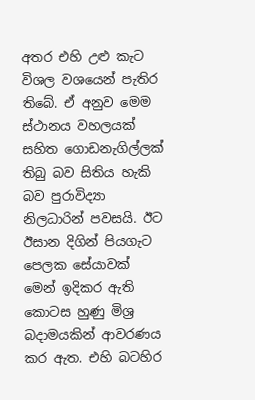අතර එහි උළු කැට විශල වශයෙන් පැතිර තිබේ. ඒ අනුව මෙම ස්ථානය වහලයක් සහිත ගොඩනැගිල්ලක් තිබු බව සිතිය හැකි බව පුරාවිද්‍යා නිලධාරින් පවසයි. ඊට ඊසාන දිගින් පියගැට පෙලක සේයාවක් මෙන් ඉදිකර ඇති කොටස හුණු මිශ්‍ර බදාමයකින් ආවරණය කර ඇත. එහි බටහිර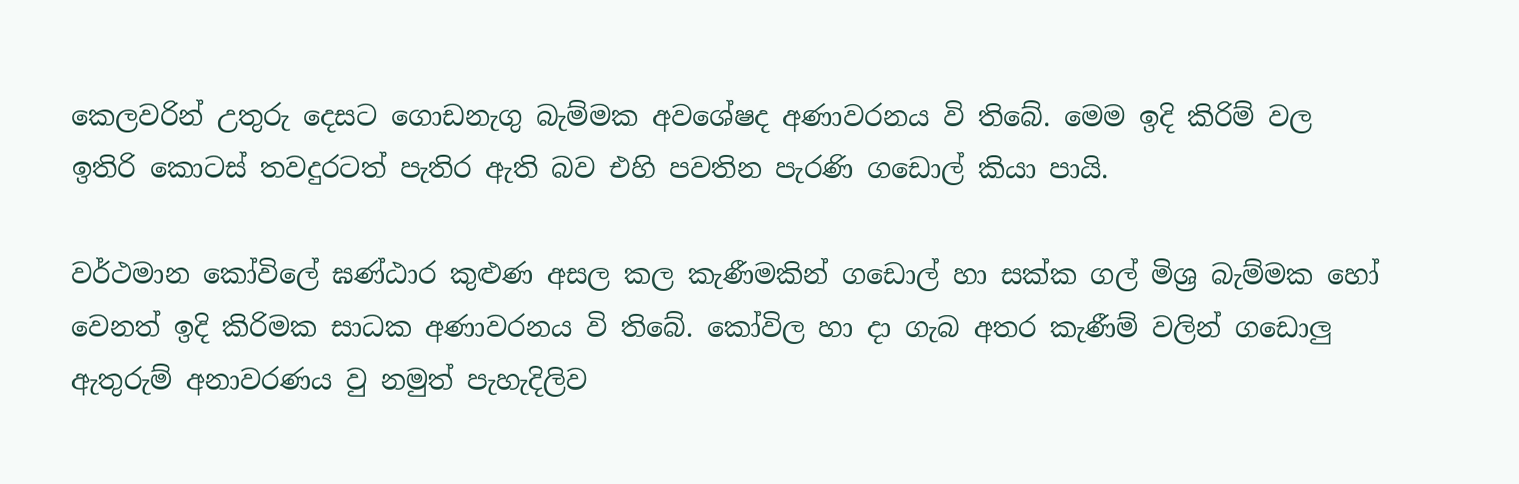කෙලවරින් උතුරු දෙසට ගොඩනැගු බැම්මක අවශේෂද අණාවරනය වි තිබේ. මෙම ඉදි කිරිම් වල ඉතිරි කොටස් තවදුරටත් පැතිර ඇති බව එහි පවතින පැරණි ග‍ඩොල් කියා පායි.

වර්ථමාන කෝවිලේ ඝණ්ඨාර කුළුණ අසල කල කැණීමකින් ගඩොල් හා සක්ක ගල් මිශ්‍ර බැම්මක හෝ වෙනත් ඉදි කිරිමක සාධක අණාවරනය වි තිබේ. කෝවිල හා දා ගැබ අතර කැණීම් වලින් ගඩොලු ඇතුරුම් අනාවරණය වු නමුත් පැහැදිලිව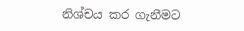නිශ්චය කර ගැනීමට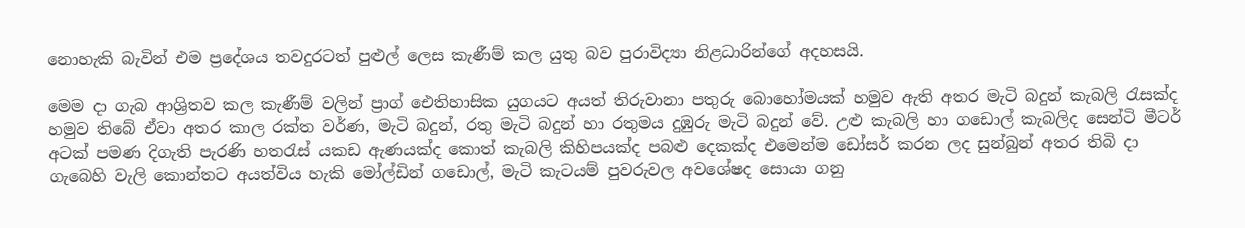නොහැකි බැවින් එම ප්‍රදේශය තවදුරටත් පුළුල් ලෙස කැණීම් කල යුතු බව පුරාවිද්‍යා නිළධාරින්ගේ අදහසයි.

මෙම දා ගැබ ආශ්‍රිතව කල කැණීම් වලින් ප්‍රාග් ඓතිහාසික යුගයට අයත් තිරුවානා පතුරු බොහෝමයක් හමුව ඇති අතර මැටි බදුන් කැබලි රැසක්ද හමුව තිබේ ඒවා අතර කාල රක්ත වර්ණ, මැටි බදුන්, රතු මැටි බදුන් හා රතුමය දුඹුරු මැටි බදුන් වේ. උළු කැබලි හා ගඩොල් කැබලිද සෙන්ටි මීටර් අටක් පමණ දිගැති පැරණි හතරැස් යකඩ ඇණයක්ද කොත් කැබලි කිහිපයක්ද පබළු දෙකක්ද එමෙන්ම ඩෝසර් කරන ලද සුන්බුන් අතර තිබි දා ගැබෙහි වැලි කොන්තට අයත්විය හැකි මෝල්ඩින් ග‍ඩොල්, මැටි කැටයම් පුවරුවල අවශේෂද සොයා ගනු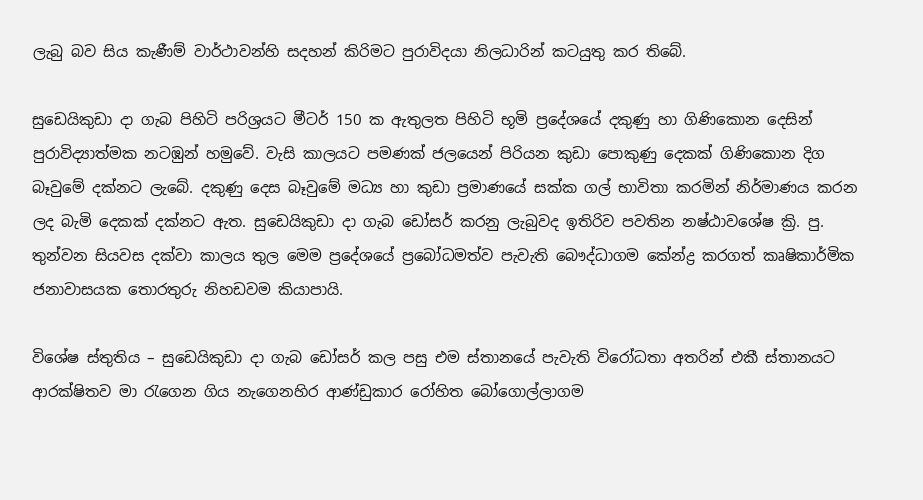ලැබු බව සිය කැණීම් වාර්ථාවන්හි සදහන් කිරිමට පුරාවිදයා නිලධාරින් කටයුතු කර තිබේ.

සුඩෙයිකුඩා දා ගැබ පිහිටි පරිශ්‍රයට මීටර් 150 ක ඇතුලත පිහිටි භූමි ප්‍රදේශයේ දකුණු හා ගිණිකොන දෙසින් පුරාවිද්‍යාත්මක නටඹුන් හමුවේ. වැසි කාලයට පමණක් ජලයෙන් පිරියන කුඩා පොකුණු දෙකක් ගිණිකොන දිග බෑවුමේ දක්නට ලැබේ. දකුණු දෙස බෑවුමේ මධ්‍ය හා කුඩා ප්‍රමාණයේ සක්ක ගල් භාවිතා කරමින් නිර්මාණය කරන ලද බැමි දෙකක් දක්නට ඇත. සුඩෙයිකුඩා දා ගැබ ඩෝසර් කරනු ලැබුවද ඉතිරිව පවතින නෂ්ඨාවශේෂ ක්‍රි. පු. තුන්වන සියවස දක්වා කාලය තුල මෙම ප්‍රදේශයේ ප්‍රබෝධමත්ව පැවැති බෞද්ධාගම කේන්ද්‍ර කරගත් කෘෂිකාර්මික ජනාවාසයක තොරතුරු නිහඩවම කියාපායි.

විශේෂ ස්තුතිය – සුඩෙයිකුඩා දා ගැබ ඩෝසර් කල පසු එම ස්තානයේ පැවැති විරෝධතා අතරින් එකී ස්තානයට ආරක්ෂිතව මා රැගෙන ගිය නැගෙනහිර ආණ්ඩුකාර රෝහිත බෝගොල්ලාගම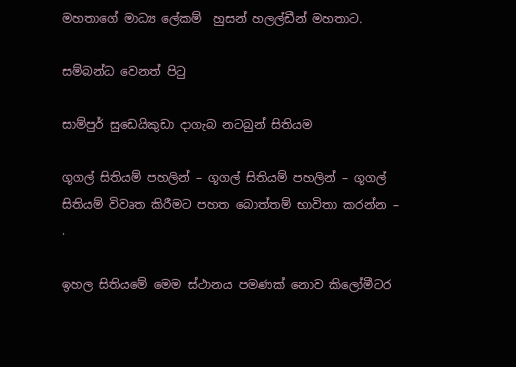මහතාගේ මාධ්‍ය ලේකම්  හුසන් හලල්ඩීන් මහතාට.

සම්බන්ධ වෙනත් පිටු

සාම්පුර් සුඩෙයිකුඩා දාගැබ නටබුන් සිතියම

ගූගල් සිතියම් පහලින් – ගූගල් සිතියම් පහලින් – ගූගල් සිතියම් විවෘත කිරීමට පහත බොත්තම් භාවිතා කරන්න –
.

ඉහල සිතියමේ මෙම ස්ථානය පමණක් නොව කිලෝමීටර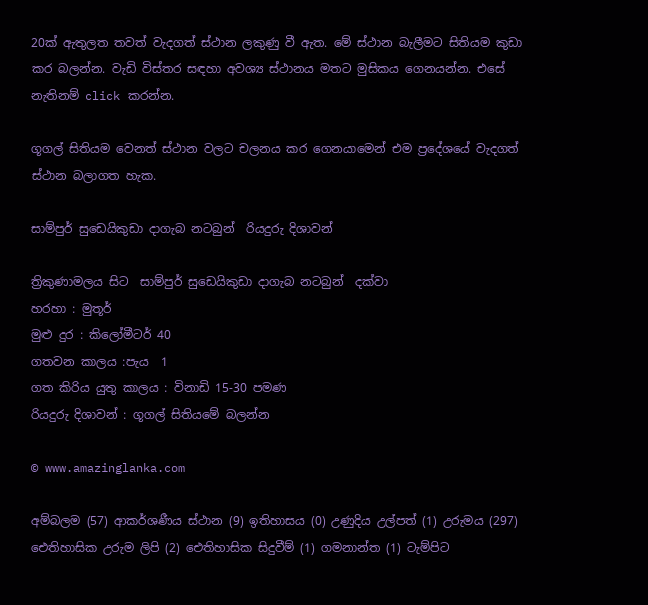20ක් ඇතුලත තවත් වැදගත් ස්ථාන ලකුණු වී ඇත. මේ ස්ථාන බැලීමට සිතියම කුඩා කර බලන්න. වැඩි විස්තර සඳහා අවශ්‍ය ස්ථානය මතට මුසිකය ගෙනයන්න. එසේ නැතිනම් click කරන්න.

ගූගල් සිතියම වෙනත් ස්ථාන වලට චලනය කර ගෙනයාමෙන් එම ප්‍රදේශයේ වැදගත් ස්ථාන බලාගත හැක.

සාම්පුර් සුඩෙයිකුඩා දාගැබ නටබුන්  රියදුරු දිශාවන්

ත්‍රිකුණාමලය සිට  සාම්පුර් සුඩෙයිකුඩා දාගැබ නටබුන්  දක්වා
හරහා : මුතූර්
මුළු දුර : කිලෝමීටර් 40
ගතවන කාලය :පැය  1
ගත කිරිය යුතු කාලය : විනාඩි 15-30 පමණ
රියදුරු දිශාවන් : ගූගල් සිතියමේ බලන්න

© www.amazinglanka.com

අම්බලම (57) ආකර්ශණීය ස්ථාන (9) ඉතිහාසය (0) උණුදිය උල්පත් (1) උරුමය (297) ඓතිහාසික උරුම ලිපි (2) ඓතිහාසික සිදුවීම් (1) ගමනාන්ත (1) ටැම්පිට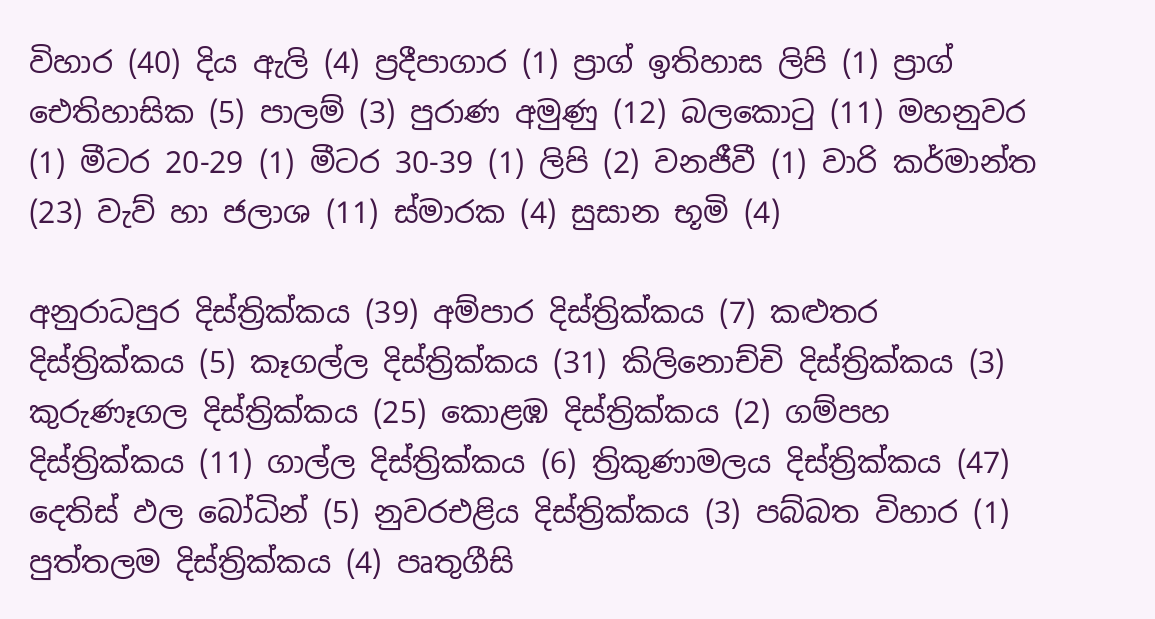විහාර (40) දිය ඇලි (4) ප්‍රදීපාගාර (1) ප්‍රාග් ඉතිහාස ලිපි (1) ප්‍රාග් ඓතිහාසික (5) පාලම් (3) පුරාණ අමුණු (12) බලකොටු (11) මහනුවර (1) මීටර 20-29 (1) මීටර 30-39 (1) ලිපි (2) වනජීවී (1) වාරි කර්මාන්ත (23) වැව් හා ජලාශ (11) ස්මාරක (4) සුසාන භූමි (4)

අනුරාධපුර දිස්ත්‍රික්කය (39) අම්පාර දිස්ත්‍රික්කය (7) කළුතර දිස්ත්‍රික්කය (5) කෑගල්ල දිස්ත්‍රික්කය (31) කිලිනොච්චි දිස්ත්‍රික්කය (3) කුරුණෑගල දිස්ත්‍රික්කය (25) කොළඹ දිස්ත්‍රික්කය (2) ගම්පහ දිස්ත්‍රික්කය (11) ගාල්ල දිස්ත්‍රික්කය (6) ත්‍රිකුණාමලය දිස්ත්‍රික්කය (47) දෙතිස් ඵල බෝධින් (5) නුවරඑළිය දිස්ත්‍රික්කය (3) පබ්බත විහාර (1) පුත්තලම දිස්ත්‍රික්කය (4) පෘතුගීසි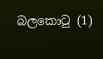බලකොටු (1)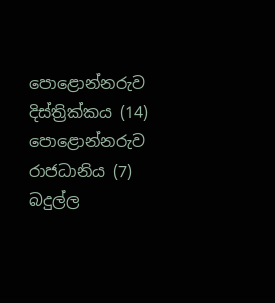පොළොන්නරුව දිස්ත්‍රික්කය (14) පොළොන්නරුව රාජධානිය (7) බදුල්ල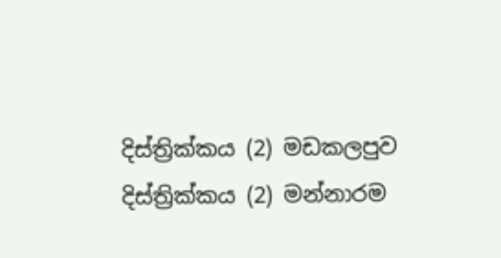දිස්ත්‍රික්කය (2) මඩකලපුව දිස්ත්‍රික්කය (2) මන්නාරම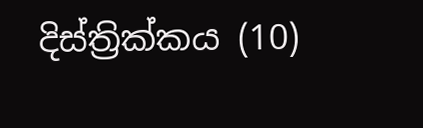දිස්ත්‍රික්කය (10)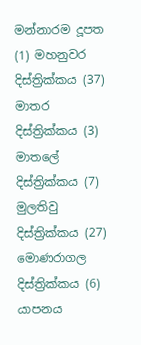මන්නාරම දූපත (1) මහනුවර දිස්ත්‍රික්කය (37) මාතර දිස්ත්‍රික්කය (3) මාතලේ දිස්ත්‍රික්කය (7) මුලතිවු දිස්ත්‍රික්කය (27) මොණරාගල දිස්ත්‍රික්කය (6) යාපනය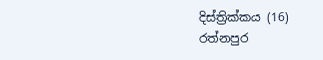දිස්ත්‍රික්කය (16) රත්නපුර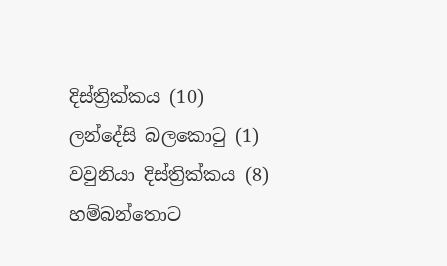දිස්ත්‍රික්කය (10) ලන්දේසි බලකොටු (1) වවුනියා දිස්ත්‍රික්කය (8) හම්බන්තොට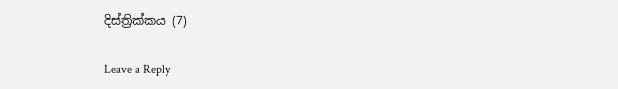දිස්ත්‍රික්කය (7)

Leave a Reply